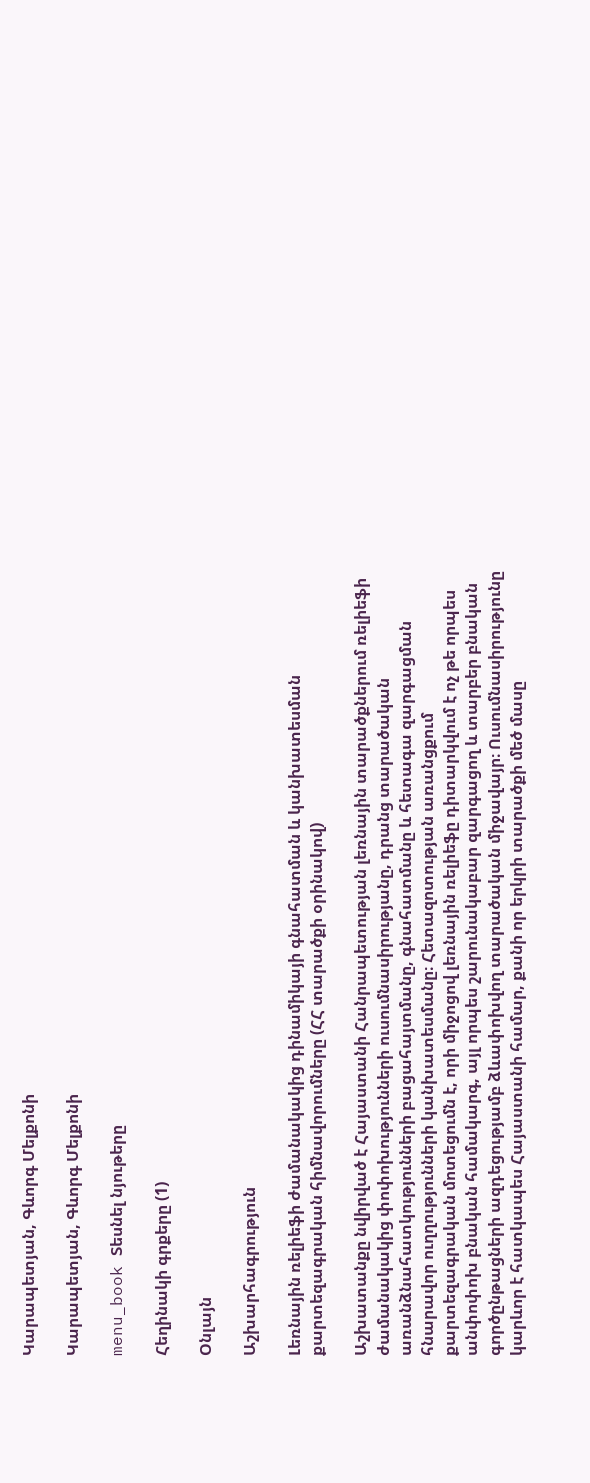Կարապետյան, Գևորգ Մելքոնի

Կարապետյան, Գևորգ Մելքոնի

menu_book Տեսնել նյութերը

Հեղինակի գրքերը (1)

Օնլայն

Աշխարհագրություն

Լեռնային ռելիեֆի ժամանակակից դինամիկայի գնահատման և կանխատեսման քարտեզագրական հիմնավորումները (ՀՀ տարածքի օրինակով)

Աշխատանքը նվիրված է Հայաստանի Հանրապետության լեռնային տարածքներում ռելիեֆի ժամանակակից փոփոխությունների ուսումնասիրությանը, դրանց տարածական առանձնահատկությունների բացահայտմանը, գնահատմանը և հետագա զարգացման հնարավոր ուղղությունների կանխատեսմանը։ Հետազոտության առանցքում քարտեզագրական մոտեցումն է, որի միջոցով լեռնային ռելիեֆը դիտարկվում է ոչ թե որպես անփոփոխ բնական համակարգ, այլ որպես շարունակաբար զարգացող և տարբեր բնական գործընթացների ազդեցությամբ ձևափոխվող տարածական միջավայր։ Ուսումնասիրությունը կարևոր է հատկապես Հայաստանի համար, քանի որ երկրի տարածքի մեծ մասը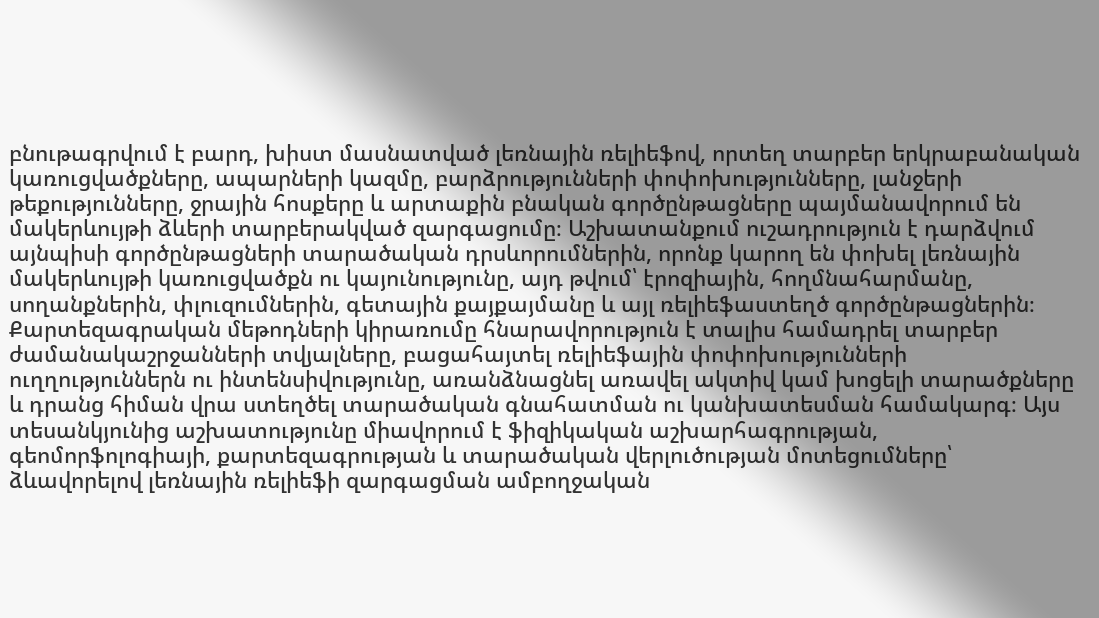բնութագրվում է բարդ, խիստ մասնատված լեռնային ռելիեֆով, որտեղ տարբեր երկրաբանական կառուցվածքները, ապարների կազմը, բարձրությունների փոփոխությունները, լանջերի թեքությունները, ջրային հոսքերը և արտաքին բնական գործընթացները պայմանավորում են մակերևույթի ձևերի տարբերակված զարգացումը։ Աշխատանքում ուշադրություն է դարձվում այնպիսի գործընթացների տարածական դրսևորումներին, որոնք կարող են փոխել լեռնային մակերևույթի կառուցվածքն ու կայունությունը, այդ թվում՝ էրոզիային, հողմնահարմանը, սողանքներին, փլուզումներին, գետային քայքայմանը և այլ ռելիեֆաստեղծ գործընթացներին։ Քարտեզագրական մեթոդների կիրառումը հնարավորություն է տալիս համադրել տարբեր ժամանակաշրջանների տվյալները, բացահայտել ռելիեֆային փոփոխությունների ուղղություններն ու ինտենսիվությունը, առանձնացնել առավել ակտիվ կամ խոցելի տարածքները և դրանց հիման վրա ստեղծել տարածական գնահատման ու կանխատեսման համակարգ։ Այս տեսանկյունից աշխատությունը միավորում է ֆիզիկական աշխարհագրության, գեոմորֆոլոգիայի, քարտեզագրության և տարածական վերլուծության մոտեցումները՝ ձևավորելով լեռնային ռելիեֆի զարգացման ամբողջական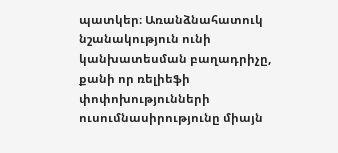պատկեր։ Առանձնահատուկ նշանակություն ունի կանխատեսման բաղադրիչը, քանի որ ռելիեֆի փոփոխությունների ուսումնասիրությունը միայն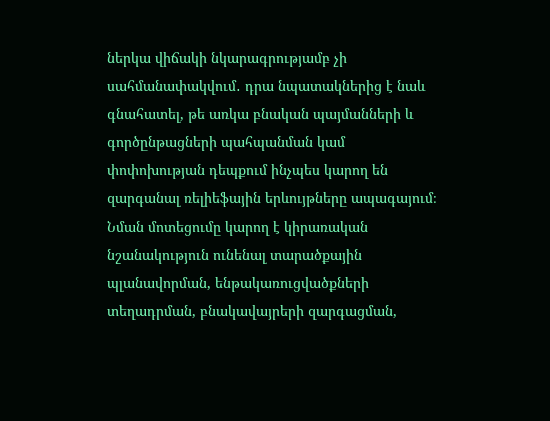ներկա վիճակի նկարագրությամբ չի սահմանափակվում․ դրա նպատակներից է նաև գնահատել, թե առկա բնական պայմանների և գործընթացների պահպանման կամ փոփոխության դեպքում ինչպես կարող են զարգանալ ռելիեֆային երևույթները ապագայում։ Նման մոտեցումը կարող է կիրառական նշանակություն ունենալ տարածքային պլանավորման, ենթակառուցվածքների տեղադրման, բնակավայրերի զարգացման,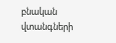բնական վտանգների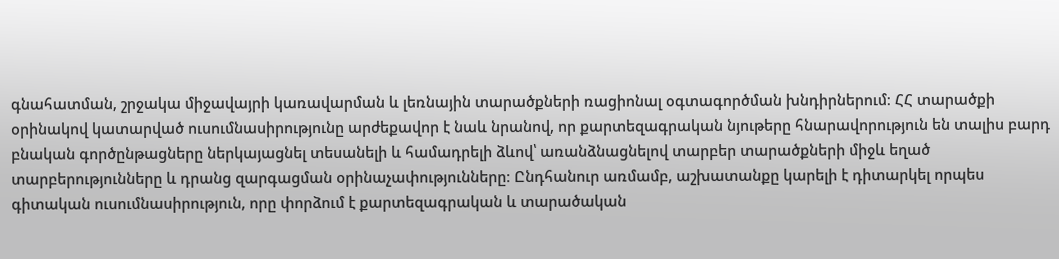գնահատման, շրջակա միջավայրի կառավարման և լեռնային տարածքների ռացիոնալ օգտագործման խնդիրներում։ ՀՀ տարածքի օրինակով կատարված ուսումնասիրությունը արժեքավոր է նաև նրանով, որ քարտեզագրական նյութերը հնարավորություն են տալիս բարդ բնական գործընթացները ներկայացնել տեսանելի և համադրելի ձևով՝ առանձնացնելով տարբեր տարածքների միջև եղած տարբերությունները և դրանց զարգացման օրինաչափությունները։ Ընդհանուր առմամբ, աշխատանքը կարելի է դիտարկել որպես գիտական ուսումնասիրություն, որը փորձում է քարտեզագրական և տարածական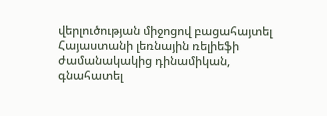վերլուծության միջոցով բացահայտել Հայաստանի լեռնային ռելիեֆի ժամանակակից դինամիկան, գնահատել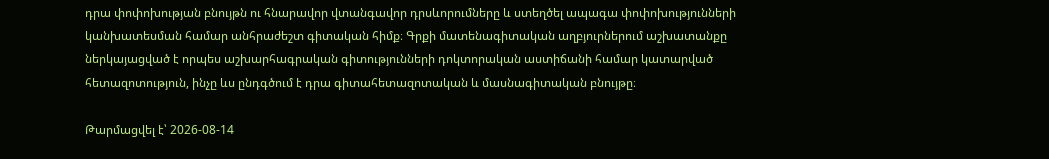դրա փոփոխության բնույթն ու հնարավոր վտանգավոր դրսևորումները և ստեղծել ապագա փոփոխությունների կանխատեսման համար անհրաժեշտ գիտական հիմք։ Գրքի մատենագիտական աղբյուրներում աշխատանքը ներկայացված է որպես աշխարհագրական գիտությունների դոկտորական աստիճանի համար կատարված հետազոտություն, ինչը ևս ընդգծում է դրա գիտահետազոտական և մասնագիտական բնույթը։

Թարմացվել է՝ 2026-08-14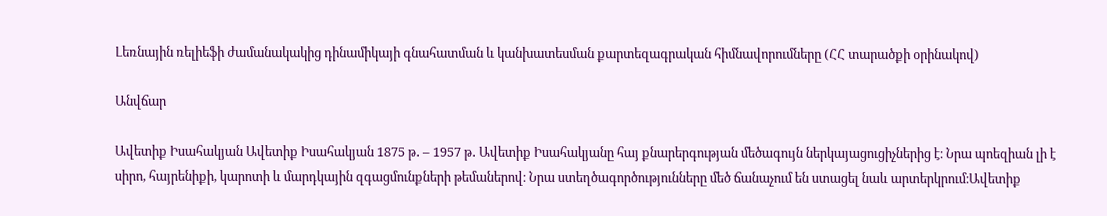Լեռնային ռելիեֆի ժամանակակից դինամիկայի գնահատման և կանխատեսման քարտեզագրական հիմնավորումները (ՀՀ տարածքի օրինակով)

Անվճար

Ավետիք Իսահակյան Ավետիք Իսահակյան 1875 թ․ – 1957 թ․ Ավետիք Իսահակյանը հայ քնարերգության մեծագույն ներկայացուցիչներից է։ Նրա պոեզիան լի է սիրո, հայրենիքի, կարոտի և մարդկային զգացմունքների թեմաներով։ Նրա ստեղծագործությունները մեծ ճանաչում են ստացել նաև արտերկրում։Ավետիք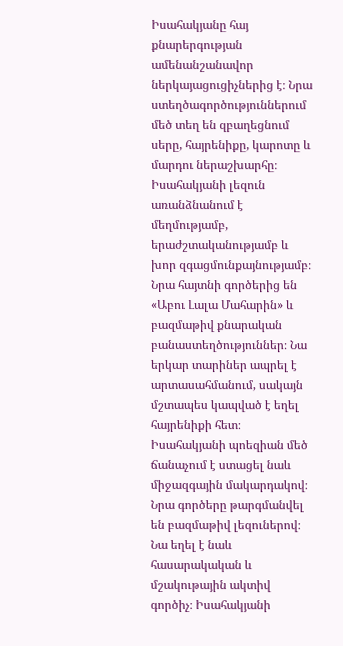Իսահակյանը հայ քնարերգության ամենանշանավոր ներկայացուցիչներից է։ Նրա ստեղծագործություններում մեծ տեղ են զբաղեցնում սերը, հայրենիքը, կարոտը և մարդու ներաշխարհը։ Իսահակյանի լեզուն առանձնանում է մեղմությամբ, երաժշտականությամբ և խոր զգացմունքայնությամբ։ Նրա հայտնի գործերից են «Աբու Լալա Մահարին» և բազմաթիվ քնարական բանաստեղծություններ։ Նա երկար տարիներ ապրել է արտասահմանում, սակայն մշտապես կապված է եղել հայրենիքի հետ։ Իսահակյանի պոեզիան մեծ ճանաչում է ստացել նաև միջազգային մակարդակով։ Նրա գործերը թարգմանվել են բազմաթիվ լեզուներով։ Նա եղել է նաև հասարակական և մշակութային ակտիվ գործիչ։ Իսահակյանի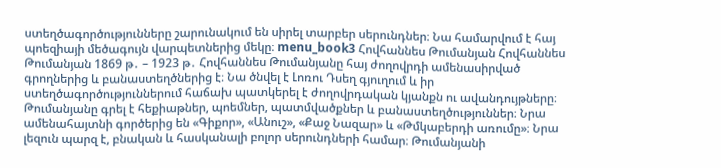ստեղծագործությունները շարունակում են սիրել տարբեր սերունդներ։ Նա համարվում է հայ պոեզիայի մեծագույն վարպետներից մեկը։ menu_book3 Հովհաննես Թումանյան Հովհաննես Թումանյան 1869 թ․ – 1923 թ․ Հովհաննես Թումանյանը հայ ժողովրդի ամենասիրված գրողներից և բանաստեղծներից է։ Նա ծնվել է Լոռու Դսեղ գյուղում և իր ստեղծագործություններում հաճախ պատկերել է ժողովրդական կյանքն ու ավանդույթները։ Թումանյանը գրել է հեքիաթներ, պոեմներ, պատմվածքներ և բանաստեղծություններ։ Նրա ամենահայտնի գործերից են «Գիքոր», «Անուշ», «Քաջ Նազար» և «Թմկաբերդի առումը»։ Նրա լեզուն պարզ է, բնական և հասկանալի բոլոր սերունդների համար։ Թումանյանի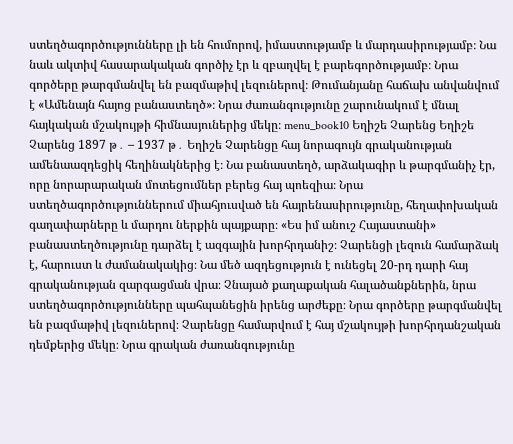ստեղծագործությունները լի են հումորով, իմաստությամբ և մարդասիրությամբ։ Նա նաև ակտիվ հասարակական գործիչ էր և զբաղվել է բարեգործությամբ։ Նրա գործերը թարգմանվել են բազմաթիվ լեզուներով։ Թումանյանը հաճախ անվանվում է «Ամենայն հայոց բանաստեղծ»։ Նրա ժառանգությունը շարունակում է մնալ հայկական մշակույթի հիմնասյուներից մեկը։ menu_book10 Եղիշե Չարենց Եղիշե Չարենց 1897 թ․ – 1937 թ․ Եղիշե Չարենցը հայ նորագույն գրականության ամենաազդեցիկ հեղինակներից է։ Նա բանաստեղծ, արձակագիր և թարգմանիչ էր, որը նորարարական մոտեցումներ բերեց հայ պոեզիա։ Նրա ստեղծագործություններում միահյուսված են հայրենասիրությունը, հեղափոխական գաղափարները և մարդու ներքին պայքարը։ «Ես իմ անուշ Հայաստանի» բանաստեղծությունը դարձել է ազգային խորհրդանիշ։ Չարենցի լեզուն համարձակ է, հարուստ և ժամանակակից։ Նա մեծ ազդեցություն է ունեցել 20-րդ դարի հայ գրականության զարգացման վրա։ Չնայած քաղաքական հալածանքներին, նրա ստեղծագործությունները պահպանեցին իրենց արժեքը։ Նրա գործերը թարգմանվել են բազմաթիվ լեզուներով։ Չարենցը համարվում է հայ մշակույթի խորհրդանշական դեմքերից մեկը։ Նրա գրական ժառանգությունը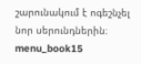շարունակում է ոգեշնչել նոր սերունդներին։ menu_book15